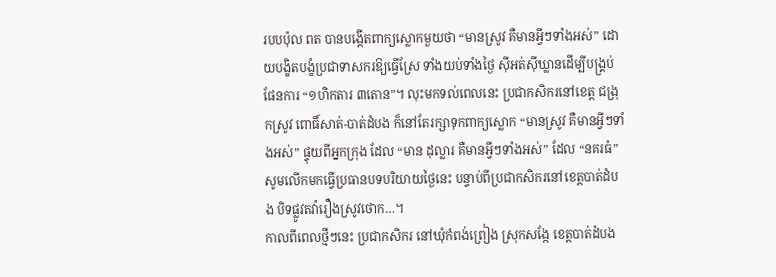របបប៉ុល ពត បានបង្កើតពាក្យស្លោកមួយថា “មានស្រូវ គឺមានអ្វីៗទាំងអស់” ដោយបង្ខិតបង្ខំប្រជាទាសករឱ្យធ្វើស្រែ ទាំងយប់ទាំងថ្ងៃ ស៊ីអត់ស៊ីឃ្លានដើម្បីបង្គ្រប់ផែនការ “១ហិកតារ ៣តោន”។ លុះមកទល់ពេលនេះ ប្រជាកសិករនៅខេត្ត ជង្រុកស្រូវ ពោធិ៍សាត់-បាត់ដំបង ក៏នៅតែរក្សាទុកពាក្យស្លោក “មានស្រូវ គឺមានអ្វីៗទាំងអស់” ផ្ទុយពីអ្នកក្រុង ដែល “មាន ដុល្លារ គឺមានអ្វីៗទាំងអស់” ដែល “នគរធំ” សូមលើកមកធ្វើប្រធានបទបរិយាយថ្ងៃនេះ បន្ទាប់ពីប្រជាកសិករនៅខេត្តបាត់ដំបង បិទផ្លូវតវ៉ារឿងស្រូវថោក…។
កាលពីពេលថ្មីៗនេះ ប្រជាកសិករ នៅឃុំកំពង់ព្រៀង ស្រុកសង្កែ ខេត្តបាត់ដំបង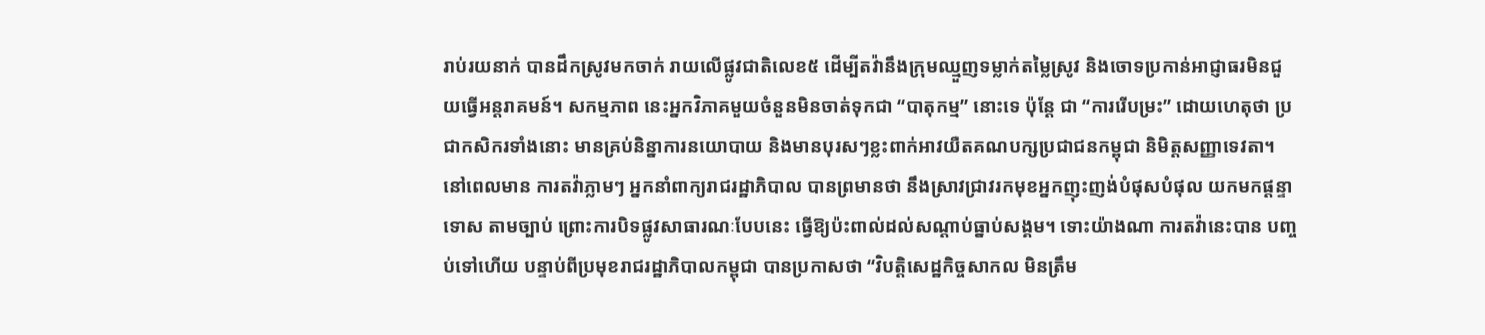រាប់រយនាក់ បានដឹកស្រូវមកចាក់ រាយលើផ្លូវជាតិលេខ៥ ដើម្បីតវ៉ានឹងក្រុមឈ្មួញទម្លាក់តម្លៃស្រូវ និងចោទប្រកាន់អាជ្ញាធរមិនជួយធ្វើអន្តរាគមន៍។ សកម្មភាព នេះអ្នកវិភាគមួយចំនួនមិនចាត់ទុកជា “បាតុកម្ម” នោះទេ ប៉ុន្តែ ជា “ការរើបម្រះ” ដោយហេតុថា ប្រជាកសិករទាំងនោះ មានគ្រប់និន្នាការនយោបាយ និងមានបុរសៗខ្លះពាក់អាវយឺតគណបក្សប្រជាជនកម្ពុជា និមិត្តសញ្ញាទេវតា។ នៅពេលមាន ការតវ៉ាភ្លាមៗ អ្នកនាំពាក្យរាជរដ្ឋាភិបាល បានព្រមានថា នឹងស្រាវជ្រាវរកមុខអ្នកញុះញង់បំផុសបំផុល យកមកផ្តន្ទាទោស តាមច្បាប់ ព្រោះការបិទផ្លូវសាធារណៈបែបនេះ ធ្វើឱ្យប៉ះពាល់ដល់សណ្តាប់ធ្នាប់សង្គម។ ទោះយ៉ាងណា ការតវ៉ានេះបាន បញ្ចប់ទៅហើយ បន្ទាប់ពីប្រមុខរាជរដ្ឋាភិបាលកម្ពុជា បានប្រកាសថា “វិបត្តិសេដ្ឋកិច្ចសាកល មិនត្រឹម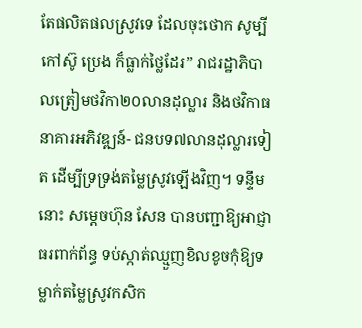តែផលិតផលស្រូវទេ ដែលចុះថោក សូម្បីកៅស៊ូ ប្រេង ក៏ធ្លាក់ថ្លៃដែរ” រាជរដ្ឋាភិបាលត្រៀមថវិកា២០លានដុល្លារ និងថវិកាធនាគារអភិវឌ្ឍន៍- ជនបទ៧លានដុល្លារទៀត ដើម្បីទ្រទ្រង់តម្លៃស្រូវឡើងវិញ។ ទន្ទឹមនោះ សម្តេចហ៊ុន សែន បានបញ្ជាឱ្យអាជ្ញាធរពាក់ព័ន្ធ ទប់ស្កាត់ឈ្មួញខិលខូចកុំឱ្យទម្លាក់តម្លៃស្រូវកសិក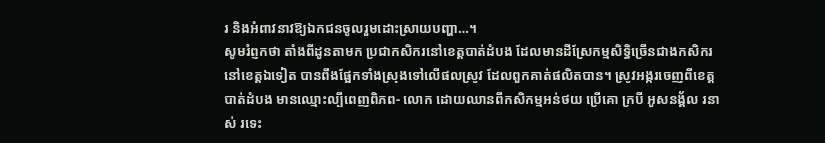រ និងអំពាវនាវឱ្យឯកជនចូលរួមដោះស្រាយបញ្ហា…។
សូមរំព្ញកថា តាំងពីដូនតាមក ប្រជាកសិករនៅខេត្តបាត់ដំបង ដែលមានដីស្រែកម្មសិទ្ធិច្រើនជាងកសិករនៅខេត្តឯទៀត បានពឹងផ្អែកទាំងស្រុងទៅលើផលស្រូវ ដែលពួកគាត់ផលិតបាន។ ស្រូវអង្ករចេញពីខេត្តបាត់ដំបង មានឈ្មោះល្បីពេញពិភព- លោក ដោយឈានពីកសិកម្មអន់ថយ ប្រើគោ ក្របី អូសនង្គ័ល រនាស់ រទេះ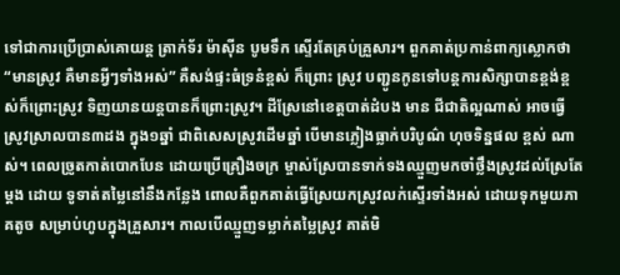ទៅជាការប្រើប្រាស់គោយន្ត ត្រាក់ទ័រ ម៉ាស៊ីន បូមទឹក ស្ទើរតែគ្រប់គ្រួសារ។ ពួកគាត់ប្រកាន់ពាក្យស្លោកថា “មានស្រូវ គឺមានអ្វីៗទាំងអស់” គឺសង់ផ្ទះធំទ្រនំខ្ពស់ ក៏ព្រោះ ស្រូវ បញ្ជូនកូនទៅបន្តការសិក្សាបានខ្ពង់ខ្ពស់ក៏ព្រោះស្រូវ ទិញយានយន្តបានក៏ព្រោះស្រូវ។ ដីស្រែនៅខេត្តបាត់ដំបង មាន ជីជាតិល្អណាស់ អាចធ្វើស្រូវស្រាលបាន៣ដង ក្នុង១ឆ្នាំ ជាពិសេសស្រូវដើមឆ្នាំ បើមានភ្លៀងធ្លាក់បរិបូណ៌ ហុចទិន្នផល ខ្ពស់ ណាស់។ ពេលច្រូតកាត់បោកបែន ដោយប្រើគ្រឿងចក្រ ម្ចាស់ស្រែបានទាក់ទងឈ្មួញមកចាំថ្លឹងស្រូវដល់ស្រែតែម្តង ដោយ ទូទាត់តម្លៃនៅនឹងកន្លែង ពោលគឺពួកគាត់ធ្វើស្រែយកស្រូវលក់ស្ទើរទាំងអស់ ដោយទុកមួយភាគតូច សម្រាប់ហូបក្នុងគ្រួសារ។ កាលបើឈ្មួញទម្លាក់តម្លៃស្រូវ គាត់មិ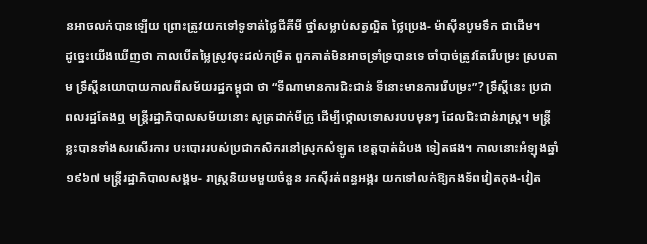នអាចលក់បានឡើយ ព្រោះត្រូវយកទៅទូទាត់ថ្លៃជីគីមី ថ្នាំសម្លាប់សត្វល្អិត ថ្លៃប្រេង- ម៉ាស៊ីនបូមទឹក ជាដើម។
ដូច្នេះយើងឃើញថា កាលបើតម្លៃស្រូវចុះដល់កម្រិត ពួកគាត់មិនអាចទ្រាំទ្របានទេ ចាំបាច់ត្រូវតែរើបម្រះ ស្របតាម ទ្រឹស្តីនយោបាយកាលពីសម័យរដ្ឋកម្ពុជា ថា “ទីណាមានការជិះជាន់ ទីនោះមានការរើបម្រះ”? ទ្រឹស្តីនេះ ប្រជាពលរដ្ឋតែងឮ មន្ត្រីរដ្ឋាភិបាលសម័យនោះ សូត្រដាក់មីក្រូ ដើម្បីថ្កោលទោសរបបមុនៗ ដែលជិះជាន់រាស្ត្រ។ មន្ត្រីខ្លះបានទាំងសរសើរការ បះបោររបស់ប្រជាកសិករនៅស្រុកសំឡូត ខេត្តបាត់ដំបង ទៀតផង។ កាលនោះអំឡុងឆ្នាំ១៩៦៧ មន្ត្រីរដ្ឋាភិបាលសង្គម- រាស្ត្រនិយមមួយចំនួន រកស៊ីរត់ពន្ធអង្ករ យកទៅលក់ឱ្យកងទ័ពវៀតកុង-វៀត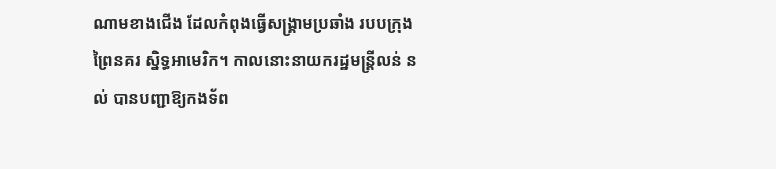ណាមខាងជើង ដែលកំពុងធ្វើសង្គ្រាមប្រឆាំង របបក្រុងព្រៃនគរ ស្និទ្ធអាមេរិក។ កាលនោះនាយករដ្ឋមន្ត្រីលន់ នល់ បានបញ្ជាឱ្យកងទ័ព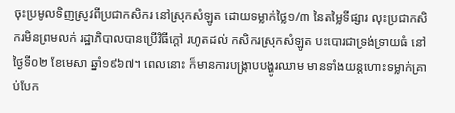ចុះប្រមូលទិញស្រូវពីប្រជាកសិករ នៅស្រុកសំឡូត ដោយទម្លាក់ថ្លៃ១/៣ នៃតម្លៃទីផ្សារ លុះប្រជាកសិករមិនព្រមលក់ រដ្ឋាភិបាលបានប្រើវិធីក្តៅ រហូតដល់ កសិករស្រុកសំឡូត បះបោរជាទ្រង់ទ្រាយធំ នៅថ្ងៃទី០២ ខែមេសា ឆ្នាំ១៩៦៧។ ពេលនោះ ក៏មានការបង្ក្រាបបង្ហូរឈាម មានទាំងយន្តហោះទម្លាក់គ្រាប់បែក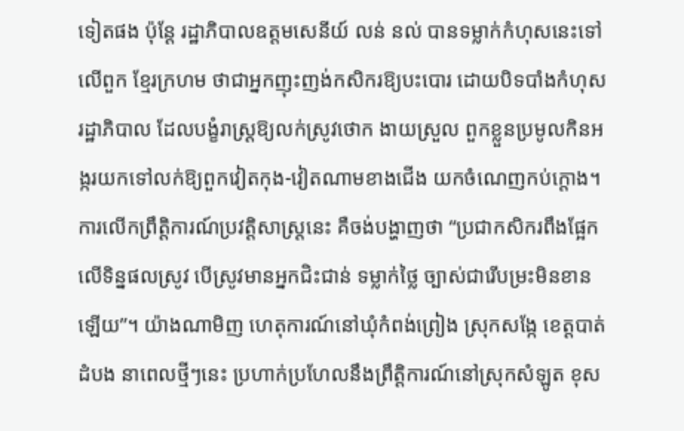ទៀតផង ប៉ុន្តែ រដ្ឋាភិបាលឧត្តមសេនីយ៍ លន់ នល់ បានទម្លាក់កំហុសនេះទៅលើពួក ខ្មែរក្រហម ថាជាអ្នកញុះញង់កសិករឱ្យបះបោរ ដោយបិទបាំងកំហុសរដ្ឋាភិបាល ដែលបង្ខំរាស្ត្រឱ្យលក់ស្រូវថោក ងាយស្រួល ពួកខ្លួនប្រមូលកិនអង្ករយកទៅលក់ឱ្យពួកវៀតកុង-វៀតណាមខាងជើង យកចំណេញកប់ក្តោង។
ការលើកព្រឹត្តិការណ៍ប្រវត្តិសាស្ត្រនេះ គឺចង់បង្ហាញថា “ប្រជាកសិករពឹងផ្អែកលើទិន្នផលស្រូវ បើស្រូវមានអ្នកជិះជាន់ ទម្លាក់ថ្លៃ ច្បាស់ជារើបម្រះមិនខានឡើយ”។ យ៉ាងណាមិញ ហេតុការណ៍នៅឃុំកំពង់ព្រៀង ស្រុកសង្កែ ខេត្តបាត់ដំបង នាពេលថ្មីៗនេះ ប្រហាក់ប្រហែលនឹងព្រឹត្តិការណ៍នៅស្រុកសំឡូត ខុស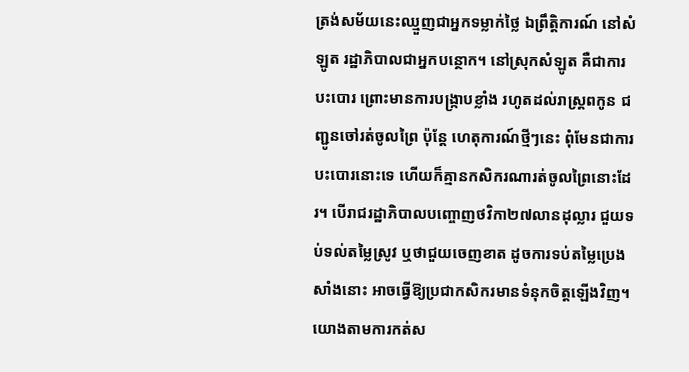ត្រង់សម័យនេះឈ្មួញជាអ្នកទម្លាក់ថ្លៃ ឯព្រឹត្តិការណ៍ នៅសំឡូត រដ្ឋាភិបាលជាអ្នកបន្ថោក។ នៅស្រុកសំឡូត គឺជាការបះបោរ ព្រោះមានការបង្ក្រាបខ្លាំង រហូតដល់រាស្ត្រពកូន ជញ្ជូនចៅរត់ចូលព្រៃ ប៉ុន្តែ ហេតុការណ៍ថ្មីៗនេះ ពុំមែនជាការបះបោរនោះទេ ហើយក៏គ្មានកសិករណារត់ចូលព្រៃនោះដែរ។ បើរាជរដ្ឋាភិបាលបញ្ចោញថវិកា២៧លានដុល្លារ ជួយទប់ទល់តម្លៃស្រូវ ឬថាជួយចេញខាត ដូចការទប់តម្លៃប្រេងសាំងនោះ អាចធ្វើឱ្យប្រជាកសិករមានទំនុកចិត្តឡើងវិញ។
យោងតាមការកត់ស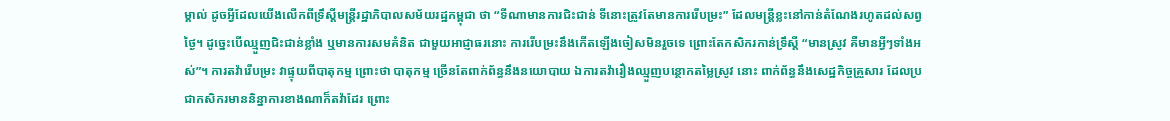ម្គាល់ ដូចអ្វីដែលយើងលើកពីទ្រឹស្តីមន្ត្រីរដ្ឋាភិបាលសម័យរដ្ឋកម្ពុជា ថា “ទីណាមានការជិះជាន់ ទីនោះត្រូវតែមានការរើបម្រះ” ដែលមន្ត្រីខ្លះនៅកាន់តំណែងរហូតដល់សព្វថ្ងៃ។ ដូច្នេះបើឈ្មួញជិះជាន់ខ្លាំង ឬមានការសមគំនិត ជាមួយអាជ្ញាធរនោះ ការរើបម្រះនឹងកើតឡើងចៀសមិនរួចទេ ព្រោះតែកសិករកាន់ទ្រឹស្តី “មានស្រូវ គឺមានអ្វីៗទាំងអស់”។ ការតវ៉ារើបម្រះ វាផ្ទុយពីបាតុកម្ម ព្រោះថា បាតុកម្ម ច្រើនតែពាក់ព័ន្ធនឹងនយោបាយ ឯការតវ៉ារឿងឈ្មួញបន្ថោកតម្លៃស្រូវ នោះ ពាក់ព័ន្ធនឹងសេដ្ឋកិច្ចគ្រួសារ ដែលប្រជាកសិករមាននិន្នាការខាងណាក៏តវ៉ាដែរ ព្រោះ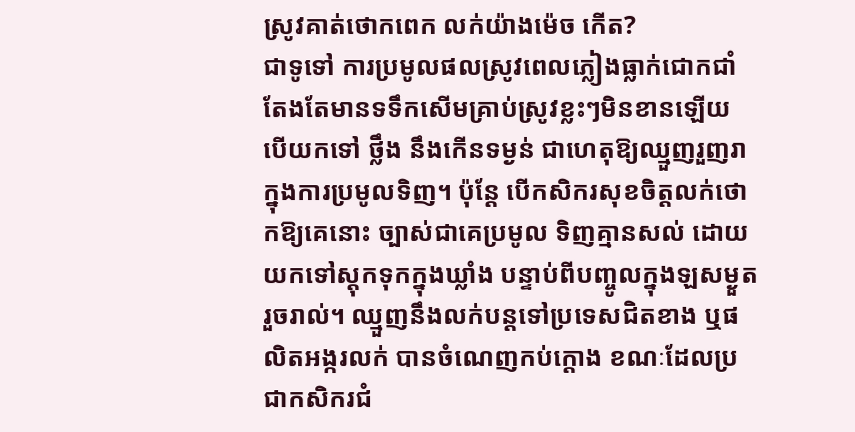ស្រូវគាត់ថោកពេក លក់យ៉ាងម៉េច កើត?
ជាទូទៅ ការប្រមូលផលស្រូវពេលភ្លៀងធ្លាក់ជោកជាំ តែងតែមានទទឹកសើមគ្រាប់ស្រូវខ្លះៗមិនខានឡើយ បើយកទៅ ថ្លឹង នឹងកើនទម្ងន់ ជាហេតុឱ្យឈ្មួញរួញរាក្នុងការប្រមូលទិញ។ ប៉ុន្តែ បើកសិករសុខចិត្តលក់ថោកឱ្យគេនោះ ច្បាស់ជាគេប្រមូល ទិញគ្មានសល់ ដោយយកទៅស្តុកទុកក្នុងឃ្លាំង បន្ទាប់ពីបញ្ចូលក្នុងឡសម្ងួតរួចរាល់។ ឈ្មួញនឹងលក់បន្តទៅប្រទេសជិតខាង ឬផលិតអង្ករលក់ បានចំណេញកប់ក្តោង ខណៈដែលប្រជាកសិករជំ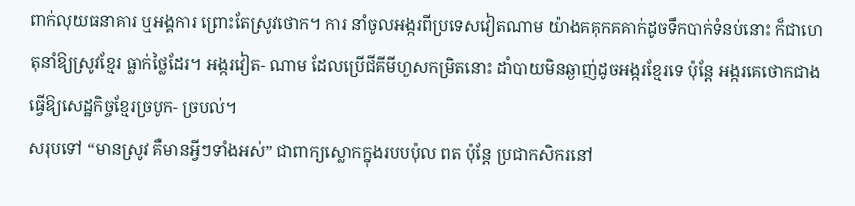ពាក់លុយធនាគារ ឬអង្គការ ព្រោះតែស្រូវថោក។ ការ នាំចូលអង្ករពីប្រទេសវៀតណាម យ៉ាងគគុកគគាក់ដូចទឹកបាក់ទំនប់នោះ ក៏ជាហេតុនាំឱ្យស្រូវខ្មែរ ធ្លាក់ថ្លៃដែរ។ អង្ករវៀត- ណាម ដែលប្រើជីគីមីហួសកម្រិតនោះ ដាំបាយមិនឆ្ងាញ់ដូចអង្ករខ្មែរទេ ប៉ុន្តែ អង្ករគេថោកជាង ធ្វើឱ្យសេដ្ឋកិច្ចខ្មែរច្របូក- ច្របល់។
សរុបទៅ “មានស្រូវ គឺមានអ្វីៗទាំងអស់” ជាពាក្យស្លោកក្នុងរបបប៉ុល ពត ប៉ុន្តែ ប្រជាកសិករនៅ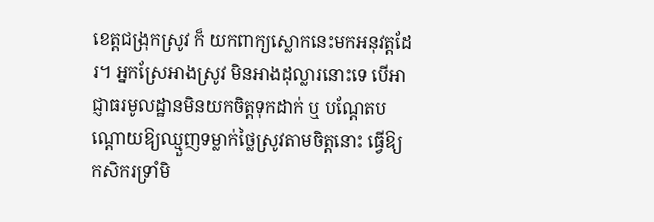ខេត្តជង្រុកស្រូវ ក៏ យកពាក្យស្លោកនេះមកអនុវត្តដែរ។ អ្នកស្រែអាងស្រូវ មិនអាងដុល្លារនោះទេ បើអាជ្ញាធរមូលដ្ឋានមិនយកចិត្តទុកដាក់ ឬ បណ្តែតបណ្តោយឱ្យឈ្មួញទម្លាក់ថ្លៃស្រូវតាមចិត្តនោះ ធ្វើឱ្យកសិករទ្រាំមិ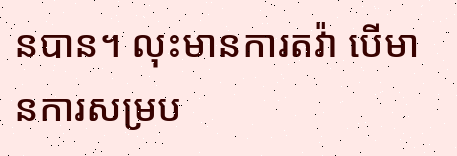នបាន។ លុះមានការតវ៉ា បើមានការសម្រប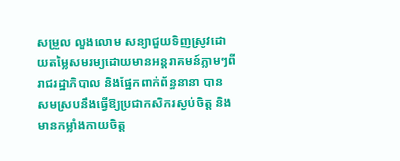សម្រួល លួងលោម សន្យាជួយទិញស្រូវដោយតម្លៃសមរម្យដោយមានអន្តរាគមន៍ភ្លាមៗពីរាជរដ្ឋាភិបាល និងផ្នែកពាក់ព័ន្ធនានា បាន សមស្របនឹងធ្វើឱ្យប្រជាកសិករស្ងប់ចិត្ត និងមានកម្លាំងកាយចិត្ត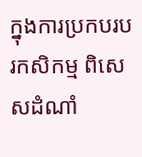ក្នុងការប្រកបរបរកសិកម្ម ពិសេសដំណាំ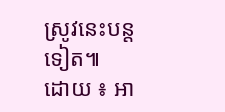ស្រូវនេះបន្តទៀត៕
ដោយ ៖ អា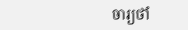ចារ្យថាំ